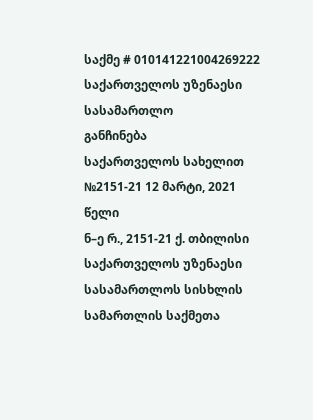საქმე # 010141221004269222
საქართველოს უზენაესი სასამართლო
განჩინება
საქართველოს სახელით
№2151-21 12 მარტი, 2021 წელი
ნ–ე რ., 2151-21 ქ. თბილისი
საქართველოს უზენაესი სასამართლოს სისხლის სამართლის საქმეთა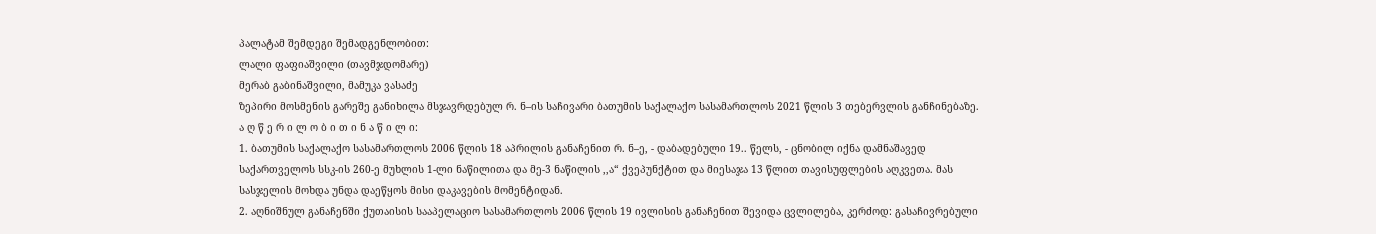პალატამ შემდეგი შემადგენლობით:
ლალი ფაფიაშვილი (თავმჯდომარე)
მერაბ გაბინაშვილი, მამუკა ვასაძე
ზეპირი მოსმენის გარეშე განიხილა მსჯავრდებულ რ. ნ–ის საჩივარი ბათუმის საქალაქო სასამართლოს 2021 წლის 3 თებერვლის განჩინებაზე.
ა ღ წ ე რ ი ლ ო ბ ი თ ი ნ ა წ ი ლ ი:
1. ბათუმის საქალაქო სასამართლოს 2006 წლის 18 აპრილის განაჩენით რ. ნ–ე, - დაბადებული 19.. წელს, - ცნობილ იქნა დამნაშავედ საქართველოს სსკ-ის 260-ე მუხლის 1-ლი ნაწილითა და მე-3 ნაწილის ,,ა“ ქვეპუნქტით და მიესაჯა 13 წლით თავისუფლების აღკვეთა. მას სასჯელის მოხდა უნდა დაეწყოს მისი დაკავების მომენტიდან.
2. აღნიშნულ განაჩენში ქუთაისის სააპელაციო სასამართლოს 2006 წლის 19 ივლისის განაჩენით შევიდა ცვლილება, კერძოდ: გასაჩივრებული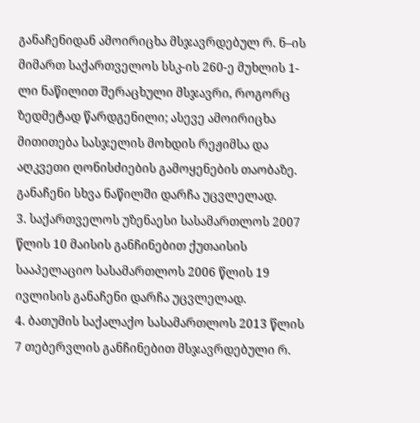განაჩენიდან ამოირიცხა მსჯავრდებულ რ. ნ–ის მიმართ საქართველოს სსკ-ის 260-ე მუხლის 1-ლი ნაწილით შერაცხული მსჯავრი, როგორც ზედმეტად წარდგენილი; ასევე ამოირიცხა მითითება სასჯელის მოხდის რეჟიმსა და აღკვეთი ღონისძიების გამოყენების თაობაზე. განაჩენი სხვა ნაწილში დარჩა უცვლელად.
3. საქართველოს უზენაესი სასამართლოს 2007 წლის 10 მაისის განჩინებით ქუთაისის სააპელაციო სასამართლოს 2006 წლის 19 ივლისის განაჩენი დარჩა უცვლელად.
4. ბათუმის საქალაქო სასამართლოს 2013 წლის 7 თებერვლის განჩინებით მსჯავრდებული რ.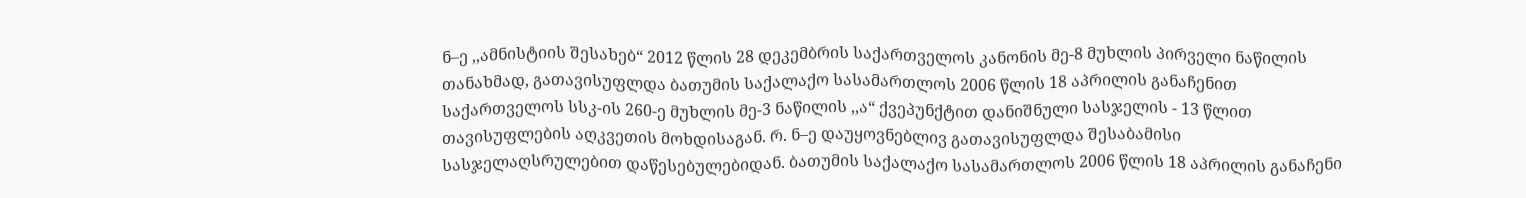ნ–ე ,,ამნისტიის შესახებ“ 2012 წლის 28 დეკემბრის საქართველოს კანონის მე-8 მუხლის პირველი ნაწილის თანახმად, გათავისუფლდა ბათუმის საქალაქო სასამართლოს 2006 წლის 18 აპრილის განაჩენით საქართველოს სსკ-ის 260-ე მუხლის მე-3 ნაწილის ,,ა“ ქვეპუნქტით დანიშნული სასჯელის - 13 წლით თავისუფლების აღკვეთის მოხდისაგან. რ. ნ–ე დაუყოვნებლივ გათავისუფლდა შესაბამისი სასჯელაღსრულებით დაწესებულებიდან. ბათუმის საქალაქო სასამართლოს 2006 წლის 18 აპრილის განაჩენი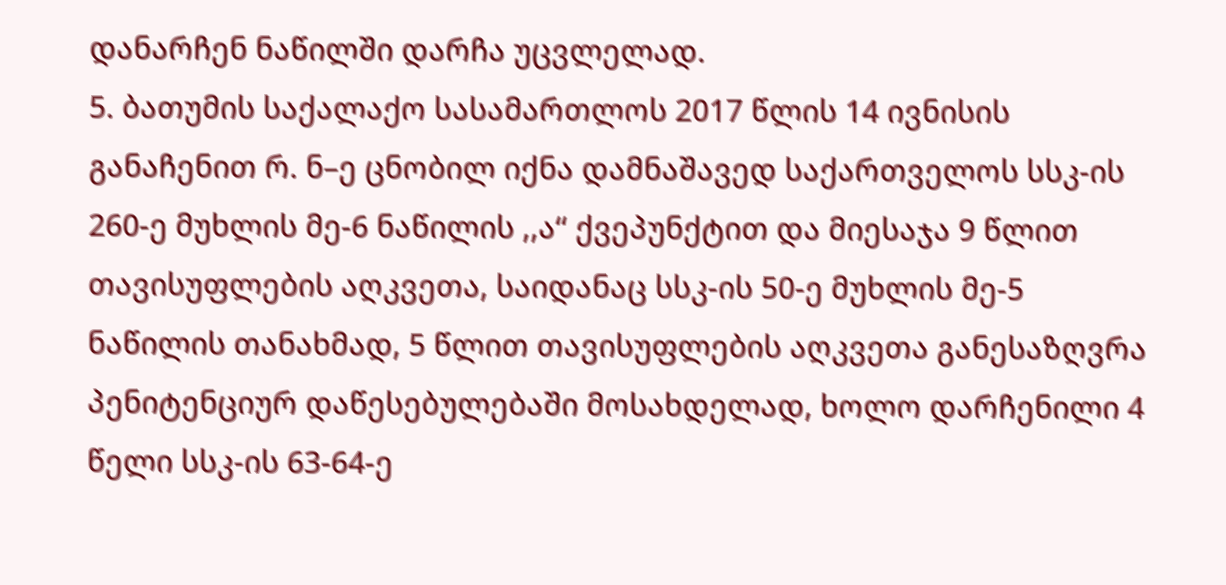დანარჩენ ნაწილში დარჩა უცვლელად.
5. ბათუმის საქალაქო სასამართლოს 2017 წლის 14 ივნისის განაჩენით რ. ნ–ე ცნობილ იქნა დამნაშავედ საქართველოს სსკ-ის 260-ე მუხლის მე-6 ნაწილის ,,ა“ ქვეპუნქტით და მიესაჯა 9 წლით თავისუფლების აღკვეთა, საიდანაც სსკ-ის 50-ე მუხლის მე-5 ნაწილის თანახმად, 5 წლით თავისუფლების აღკვეთა განესაზღვრა პენიტენციურ დაწესებულებაში მოსახდელად, ხოლო დარჩენილი 4 წელი სსკ-ის 63-64-ე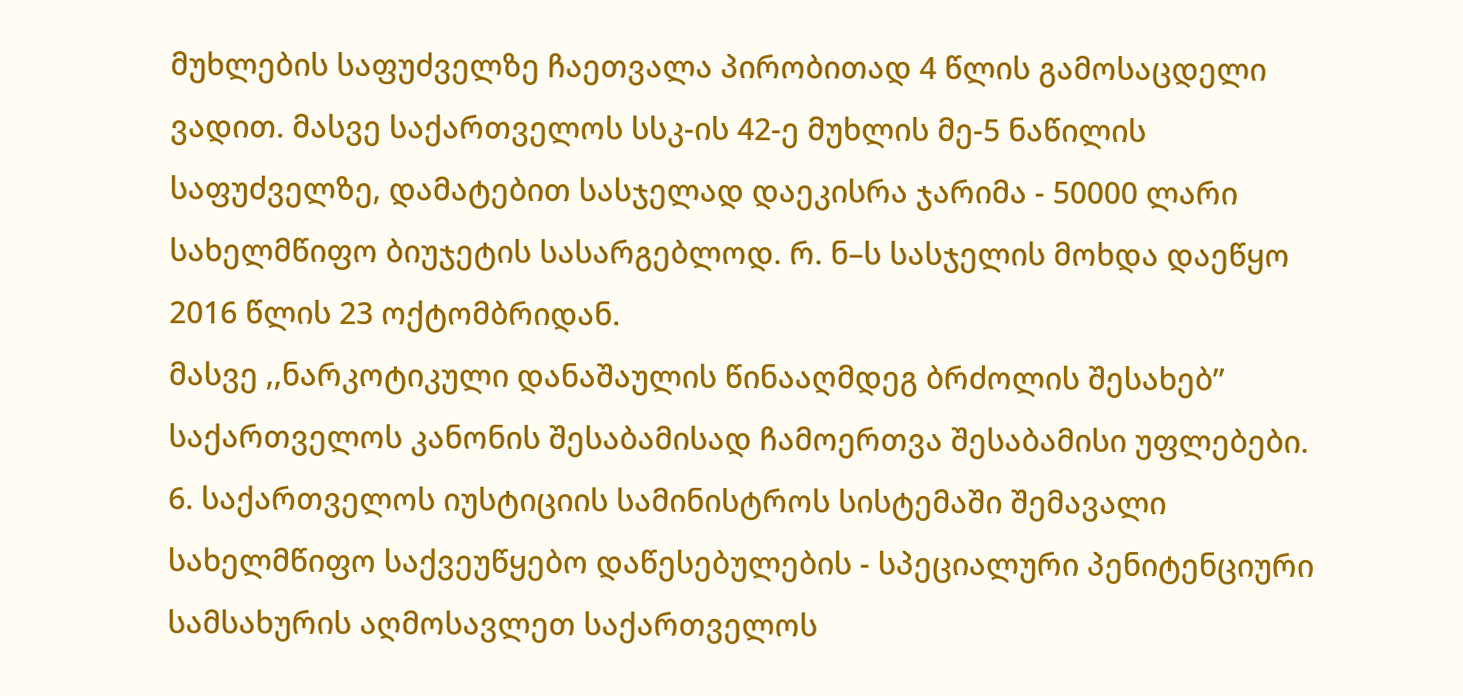მუხლების საფუძველზე ჩაეთვალა პირობითად 4 წლის გამოსაცდელი ვადით. მასვე საქართველოს სსკ-ის 42-ე მუხლის მე-5 ნაწილის საფუძველზე, დამატებით სასჯელად დაეკისრა ჯარიმა - 50000 ლარი სახელმწიფო ბიუჯეტის სასარგებლოდ. რ. ნ–ს სასჯელის მოხდა დაეწყო 2016 წლის 23 ოქტომბრიდან.
მასვე ,,ნარკოტიკული დანაშაულის წინააღმდეგ ბრძოლის შესახებ’’ საქართველოს კანონის შესაბამისად ჩამოერთვა შესაბამისი უფლებები.
6. საქართველოს იუსტიციის სამინისტროს სისტემაში შემავალი სახელმწიფო საქვეუწყებო დაწესებულების - სპეციალური პენიტენციური სამსახურის აღმოსავლეთ საქართველოს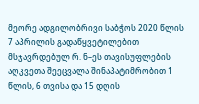მეორე ადგილობრივი საბჭოს 2020 წლის 7 აპრილის გადაწყვეტილებით მსჯავრდებულ რ. ნ–ეს თავისუფლების აღკვეთა შეეცვალა შინაპატიმრობით 1 წლის, 6 თვისა და 15 დღის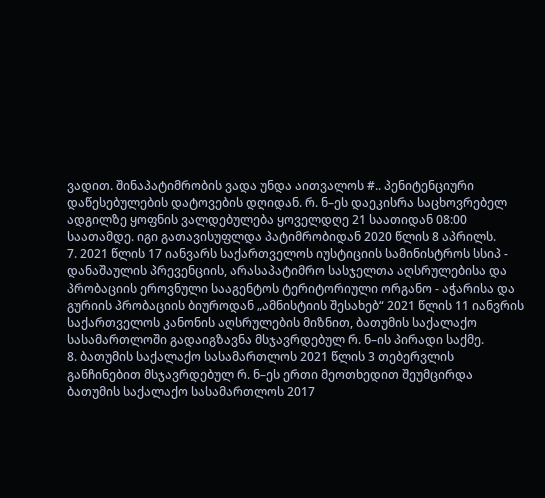ვადით. შინაპატიმრობის ვადა უნდა აითვალოს #.. პენიტენციური დაწესებულების დატოვების დღიდან. რ. ნ–ეს დაეკისრა საცხოვრებელ ადგილზე ყოფნის ვალდებულება ყოველდღე 21 საათიდან 08:00 საათამდე. იგი გათავისუფლდა პატიმრობიდან 2020 წლის 8 აპრილს.
7. 2021 წლის 17 იანვარს საქართველოს იუსტიციის სამინისტროს სსიპ - დანაშაულის პრევენციის, არასაპატიმრო სასჯელთა აღსრულებისა და პრობაციის ეროვნული სააგენტოს ტერიტორიული ორგანო - აჭარისა და გურიის პრობაციის ბიუროდან „ამნისტიის შესახებ“ 2021 წლის 11 იანვრის საქართველოს კანონის აღსრულების მიზნით, ბათუმის საქალაქო სასამართლოში გადაიგზავნა მსჯავრდებულ რ. ნ–ის პირადი საქმე.
8. ბათუმის საქალაქო სასამართლოს 2021 წლის 3 თებერვლის განჩინებით მსჯავრდებულ რ. ნ–ეს ერთი მეოთხედით შეუმცირდა ბათუმის საქალაქო სასამართლოს 2017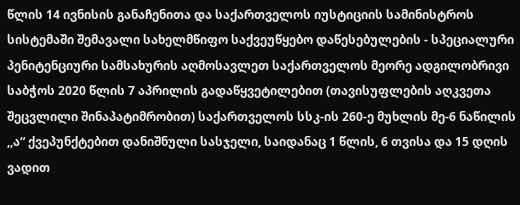წლის 14 ივნისის განაჩენითა და საქართველოს იუსტიციის სამინისტროს სისტემაში შემავალი სახელმწიფო საქვეუწყებო დაწესებულების - სპეციალური პენიტენციური სამსახურის აღმოსავლეთ საქართველოს მეორე ადგილობრივი საბჭოს 2020 წლის 7 აპრილის გადაწყვეტილებით (თავისუფლების აღკვეთა შეცვლილი შინაპატიმრობით) საქართველოს სსკ-ის 260-ე მუხლის მე-6 ნაწილის ,,ა“ ქვეპუნქტებით დანიშნული სასჯელი, საიდანაც 1 წლის, 6 თვისა და 15 დღის ვადით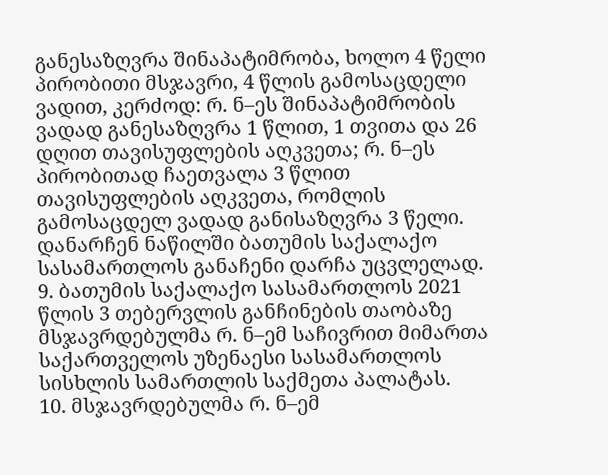განესაზღვრა შინაპატიმრობა, ხოლო 4 წელი პირობითი მსჯავრი, 4 წლის გამოსაცდელი ვადით, კერძოდ: რ. ნ–ეს შინაპატიმრობის ვადად განესაზღვრა 1 წლით, 1 თვითა და 26 დღით თავისუფლების აღკვეთა; რ. ნ–ეს პირობითად ჩაეთვალა 3 წლით თავისუფლების აღკვეთა, რომლის გამოსაცდელ ვადად განისაზღვრა 3 წელი. დანარჩენ ნაწილში ბათუმის საქალაქო სასამართლოს განაჩენი დარჩა უცვლელად.
9. ბათუმის საქალაქო სასამართლოს 2021 წლის 3 თებერვლის განჩინების თაობაზე მსჯავრდებულმა რ. ნ–ემ საჩივრით მიმართა საქართველოს უზენაესი სასამართლოს სისხლის სამართლის საქმეთა პალატას.
10. მსჯავრდებულმა რ. ნ–ემ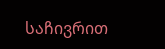საჩივრით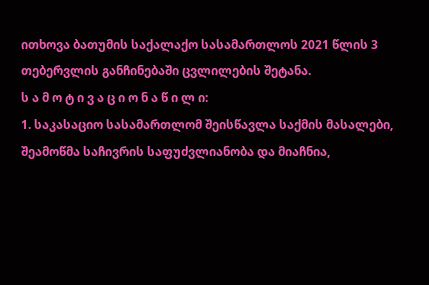ითხოვა ბათუმის საქალაქო სასამართლოს 2021 წლის 3 თებერვლის განჩინებაში ცვლილების შეტანა.
ს ა მ ო ტ ი ვ ა ც ი ო ნ ა წ ი ლ ი:
1. საკასაციო სასამართლომ შეისწავლა საქმის მასალები, შეამოწმა საჩივრის საფუძვლიანობა და მიაჩნია,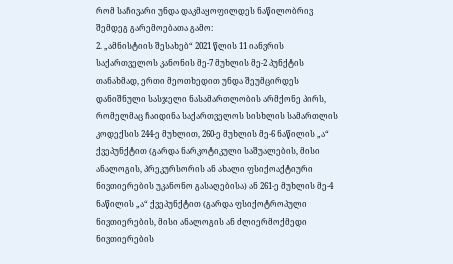რომ საჩივარი უნდა დაკმაყოფილდეს ნაწილობრივ შემდეგ გარემოებათა გამო:
2. „ამნისტიის შესახებ“ 2021 წლის 11 იანვრის საქართველოს კანონის მე-7 მუხლის მე-2 პუნქტის თანახმად, ერთი მეოთხედით უნდა შეუმცირდეს დანიშნული სასჯელი ნასამართლობის არმქონე პირს, რომელმაც ჩაიდინა საქართველოს სისხლის სამართლის კოდექსის 244-ე მუხლით, 260-ე მუხლის მე-6 ნაწილის „ა“ ქვეპუნქტით (გარდა ნარკოტიკული საშუალების, მისი ანალოგის, პრეკურსორის ან ახალი ფსიქოაქტიური ნივთიერების უკანონო გასაღებისა) ან 261-ე მუხლის მე-4 ნაწილის „ა“ ქვეპუნქტით (გარდა ფსიქოტროპული ნივთიერების, მისი ანალოგის ან ძლიერმოქმედი ნივთიერების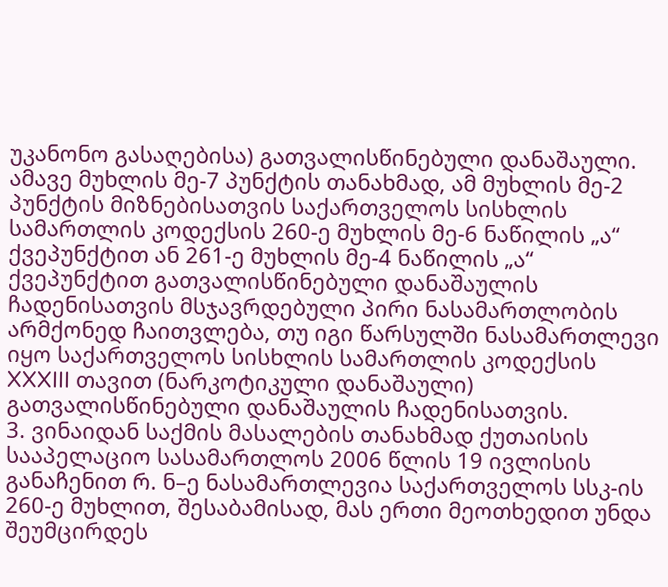უკანონო გასაღებისა) გათვალისწინებული დანაშაული. ამავე მუხლის მე-7 პუნქტის თანახმად, ამ მუხლის მე-2 პუნქტის მიზნებისათვის საქართველოს სისხლის სამართლის კოდექსის 260-ე მუხლის მე-6 ნაწილის „ა“ ქვეპუნქტით ან 261-ე მუხლის მე-4 ნაწილის „ა“ ქვეპუნქტით გათვალისწინებული დანაშაულის ჩადენისათვის მსჯავრდებული პირი ნასამართლობის არმქონედ ჩაითვლება, თუ იგი წარსულში ნასამართლევი იყო საქართველოს სისხლის სამართლის კოდექსის XXXIII თავით (ნარკოტიკული დანაშაული) გათვალისწინებული დანაშაულის ჩადენისათვის.
3. ვინაიდან საქმის მასალების თანახმად ქუთაისის სააპელაციო სასამართლოს 2006 წლის 19 ივლისის განაჩენით რ. ნ–ე ნასამართლევია საქართველოს სსკ-ის 260-ე მუხლით, შესაბამისად, მას ერთი მეოთხედით უნდა შეუმცირდეს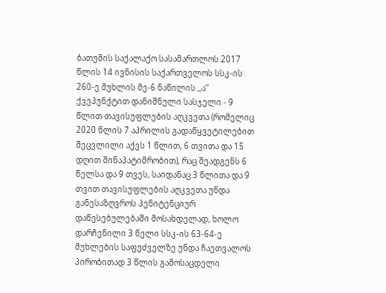ბათუმის საქალაქო სასამართლოს 2017 წლის 14 ივნისის საქართველოს სსკ-ის 260-ე მუხლის მე-6 ნაწილის ,,ა“ ქვეპუნქტით დანიშნული სასჯელი - 9 წლით თავისუფლების აღკვეთა (რომელიც 2020 წლის 7 აპრილის გადაწყვეტილებით შეცვლილი აქვს 1 წლით, 6 თვითა და 15 დღით შინაპატიმრობით), რაც შეადგენს 6 წელსა და 9 თვეს, საიდანაც 3 წლითა და 9 თვით თავისუფლების აღკვეთა უნდა განესაზღვროს პენიტენციურ დაწესებულებაში მოსახდელად, ხოლო დარჩენილი 3 წელი სსკ-ის 63-64-ე მუხლების საფუძველზე უნდა ჩაეთვალოს პირობითად 3 წლის გამოსაცდელი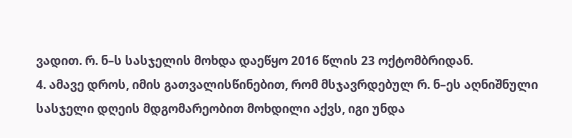ვადით. რ. ნ–ს სასჯელის მოხდა დაეწყო 2016 წლის 23 ოქტომბრიდან.
4. ამავე დროს, იმის გათვალისწინებით, რომ მსჯავრდებულ რ. ნ–ეს აღნიშნული სასჯელი დღეის მდგომარეობით მოხდილი აქვს, იგი უნდა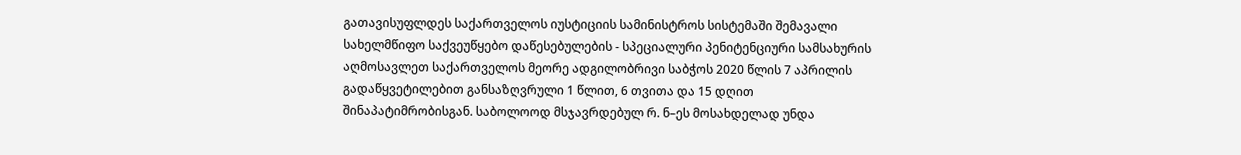გათავისუფლდეს საქართველოს იუსტიციის სამინისტროს სისტემაში შემავალი სახელმწიფო საქვეუწყებო დაწესებულების - სპეციალური პენიტენციური სამსახურის აღმოსავლეთ საქართველოს მეორე ადგილობრივი საბჭოს 2020 წლის 7 აპრილის გადაწყვეტილებით განსაზღვრული 1 წლით, 6 თვითა და 15 დღით შინაპატიმრობისგან. საბოლოოდ მსჯავრდებულ რ. ნ–ეს მოსახდელად უნდა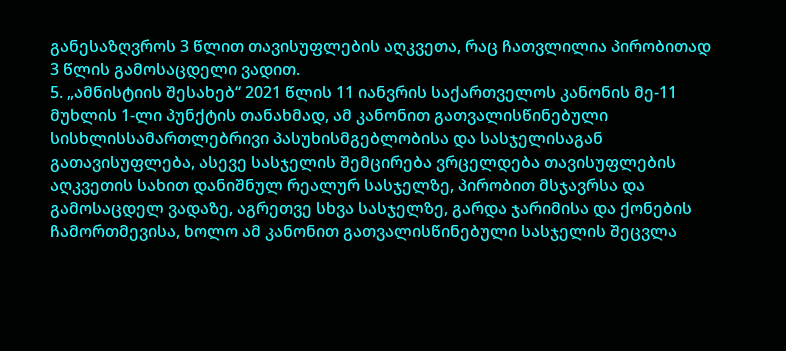განესაზღვროს 3 წლით თავისუფლების აღკვეთა, რაც ჩათვლილია პირობითად 3 წლის გამოსაცდელი ვადით.
5. „ამნისტიის შესახებ“ 2021 წლის 11 იანვრის საქართველოს კანონის მე-11 მუხლის 1-ლი პუნქტის თანახმად, ამ კანონით გათვალისწინებული სისხლისსამართლებრივი პასუხისმგებლობისა და სასჯელისაგან გათავისუფლება, ასევე სასჯელის შემცირება ვრცელდება თავისუფლების აღკვეთის სახით დანიშნულ რეალურ სასჯელზე, პირობით მსჯავრსა და გამოსაცდელ ვადაზე, აგრეთვე სხვა სასჯელზე, გარდა ჯარიმისა და ქონების ჩამორთმევისა, ხოლო ამ კანონით გათვალისწინებული სასჯელის შეცვლა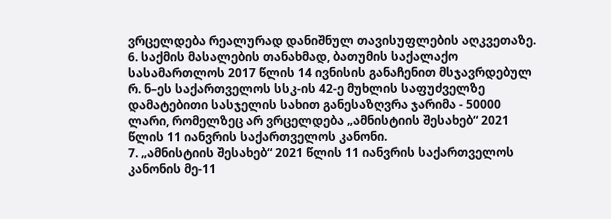ვრცელდება რეალურად დანიშნულ თავისუფლების აღკვეთაზე.
6. საქმის მასალების თანახმად, ბათუმის საქალაქო სასამართლოს 2017 წლის 14 ივნისის განაჩენით მსჯავრდებულ რ. ნ–ეს საქართველოს სსკ-ის 42-ე მუხლის საფუძველზე დამატებითი სასჯელის სახით განესაზღვრა ჯარიმა - 50000 ლარი, რომელზეც არ ვრცელდება „ამნისტიის შესახებ“ 2021 წლის 11 იანვრის საქართველოს კანონი.
7. „ამნისტიის შესახებ“ 2021 წლის 11 იანვრის საქართველოს კანონის მე-11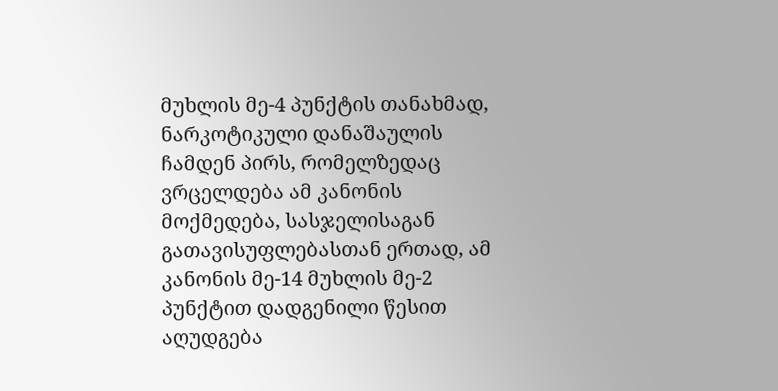მუხლის მე-4 პუნქტის თანახმად, ნარკოტიკული დანაშაულის ჩამდენ პირს, რომელზედაც ვრცელდება ამ კანონის მოქმედება, სასჯელისაგან გათავისუფლებასთან ერთად, ამ კანონის მე-14 მუხლის მე-2 პუნქტით დადგენილი წესით აღუდგება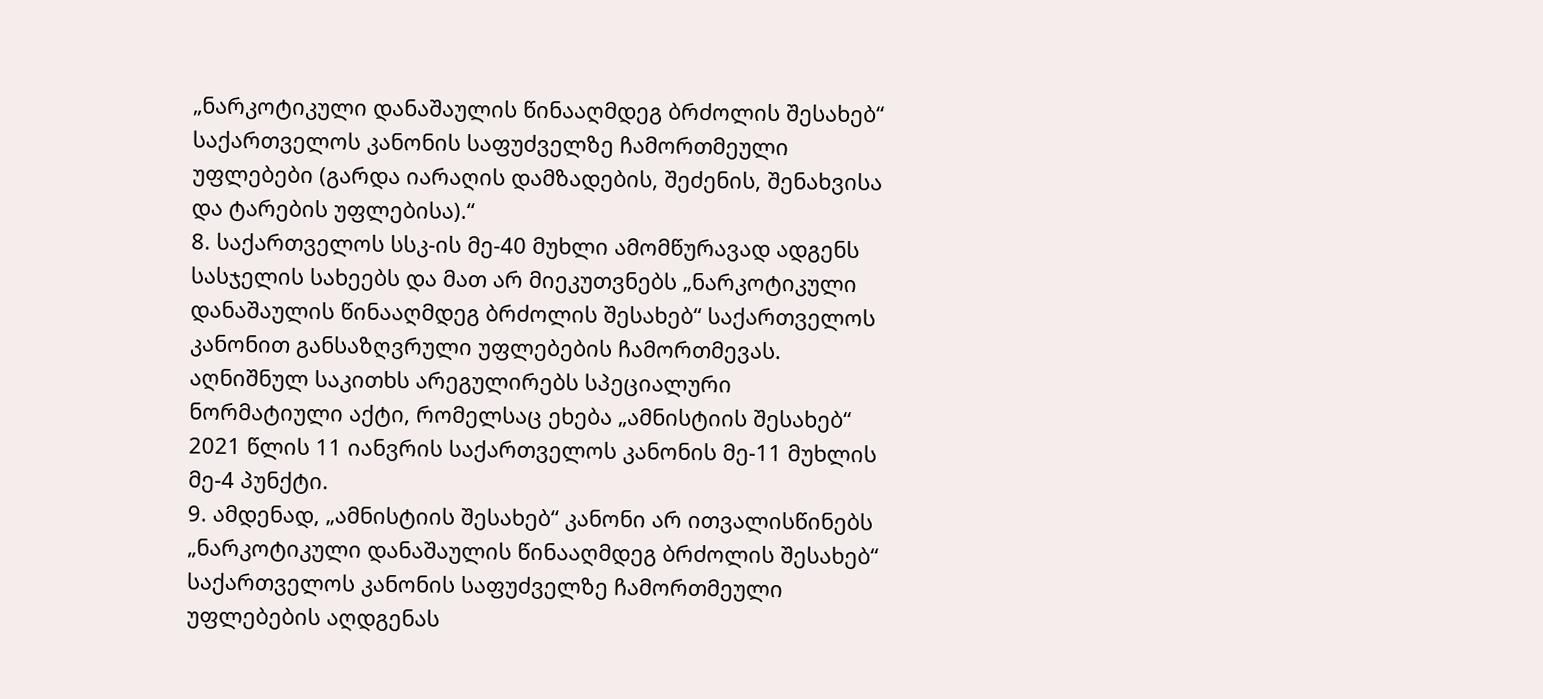„ნარკოტიკული დანაშაულის წინააღმდეგ ბრძოლის შესახებ“ საქართველოს კანონის საფუძველზე ჩამორთმეული უფლებები (გარდა იარაღის დამზადების, შეძენის, შენახვისა და ტარების უფლებისა).“
8. საქართველოს სსკ-ის მე-40 მუხლი ამომწურავად ადგენს სასჯელის სახეებს და მათ არ მიეკუთვნებს „ნარკოტიკული დანაშაულის წინააღმდეგ ბრძოლის შესახებ“ საქართველოს კანონით განსაზღვრული უფლებების ჩამორთმევას. აღნიშნულ საკითხს არეგულირებს სპეციალური ნორმატიული აქტი, რომელსაც ეხება „ამნისტიის შესახებ“ 2021 წლის 11 იანვრის საქართველოს კანონის მე-11 მუხლის მე-4 პუნქტი.
9. ამდენად, „ამნისტიის შესახებ“ კანონი არ ითვალისწინებს „ნარკოტიკული დანაშაულის წინააღმდეგ ბრძოლის შესახებ“ საქართველოს კანონის საფუძველზე ჩამორთმეული უფლებების აღდგენას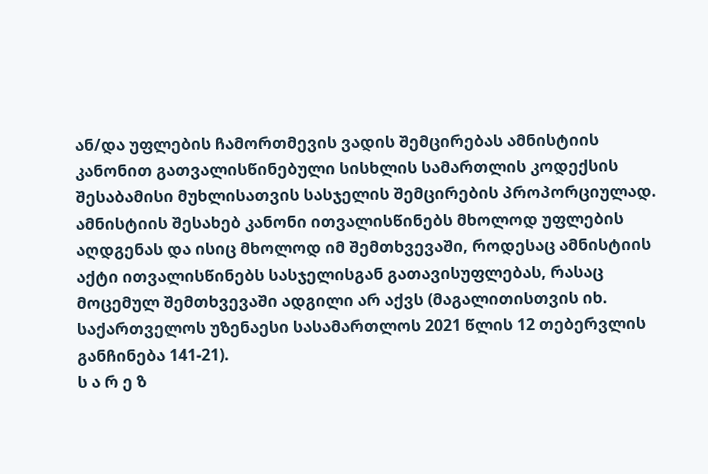ან/და უფლების ჩამორთმევის ვადის შემცირებას ამნისტიის კანონით გათვალისწინებული სისხლის სამართლის კოდექსის შესაბამისი მუხლისათვის სასჯელის შემცირების პროპორციულად. ამნისტიის შესახებ კანონი ითვალისწინებს მხოლოდ უფლების აღდგენას და ისიც მხოლოდ იმ შემთხვევაში, როდესაც ამნისტიის აქტი ითვალისწინებს სასჯელისგან გათავისუფლებას, რასაც მოცემულ შემთხვევაში ადგილი არ აქვს (მაგალითისთვის იხ. საქართველოს უზენაესი სასამართლოს 2021 წლის 12 თებერვლის განჩინება 141-21).
ს ა რ ე ზ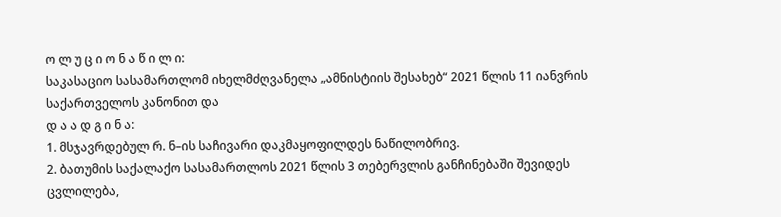ო ლ უ ც ი ო ნ ა წ ი ლ ი:
საკასაციო სასამართლომ იხელმძღვანელა „ამნისტიის შესახებ“ 2021 წლის 11 იანვრის საქართველოს კანონით და
დ ა ა დ გ ი ნ ა:
1. მსჯავრდებულ რ. ნ–ის საჩივარი დაკმაყოფილდეს ნაწილობრივ.
2. ბათუმის საქალაქო სასამართლოს 2021 წლის 3 თებერვლის განჩინებაში შევიდეს ცვლილება,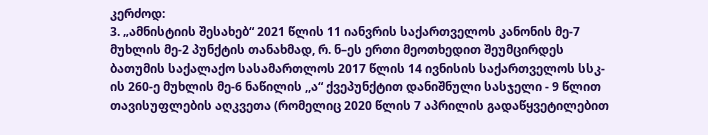კერძოდ:
3. „ამნისტიის შესახებ“ 2021 წლის 11 იანვრის საქართველოს კანონის მე-7 მუხლის მე-2 პუნქტის თანახმად, რ. ნ–ეს ერთი მეოთხედით შეუმცირდეს ბათუმის საქალაქო სასამართლოს 2017 წლის 14 ივნისის საქართველოს სსკ-ის 260-ე მუხლის მე-6 ნაწილის ,,ა“ ქვეპუნქტით დანიშნული სასჯელი - 9 წლით თავისუფლების აღკვეთა (რომელიც 2020 წლის 7 აპრილის გადაწყვეტილებით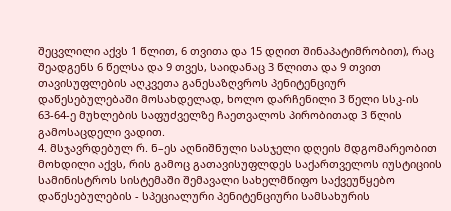შეცვლილი აქვს 1 წლით, 6 თვითა და 15 დღით შინაპატიმრობით), რაც შეადგენს 6 წელსა და 9 თვეს, საიდანაც 3 წლითა და 9 თვით თავისუფლების აღკვეთა განესაზღვროს პენიტენციურ დაწესებულებაში მოსახდელად, ხოლო დარჩენილი 3 წელი სსკ-ის 63-64-ე მუხლების საფუძველზე ჩაეთვალოს პირობითად 3 წლის გამოსაცდელი ვადით.
4. მსჯავრდებულ რ. ნ–ეს აღნიშნული სასჯელი დღეის მდგომარეობით მოხდილი აქვს, რის გამოც გათავისუფლდეს საქართველოს იუსტიციის სამინისტროს სისტემაში შემავალი სახელმწიფო საქვეუწყებო დაწესებულების - სპეციალური პენიტენციური სამსახურის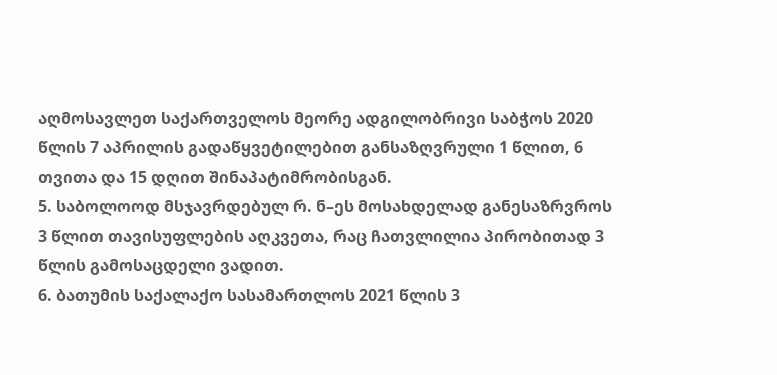აღმოსავლეთ საქართველოს მეორე ადგილობრივი საბჭოს 2020 წლის 7 აპრილის გადაწყვეტილებით განსაზღვრული 1 წლით, 6 თვითა და 15 დღით შინაპატიმრობისგან.
5. საბოლოოდ მსჯავრდებულ რ. ნ–ეს მოსახდელად განესაზრვროს 3 წლით თავისუფლების აღკვეთა, რაც ჩათვლილია პირობითად 3 წლის გამოსაცდელი ვადით.
6. ბათუმის საქალაქო სასამართლოს 2021 წლის 3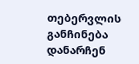თებერვლის განჩინება დანარჩენ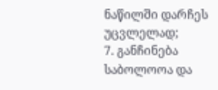ნაწილში დარჩეს უცვლელად;
7. განჩინება საბოლოოა და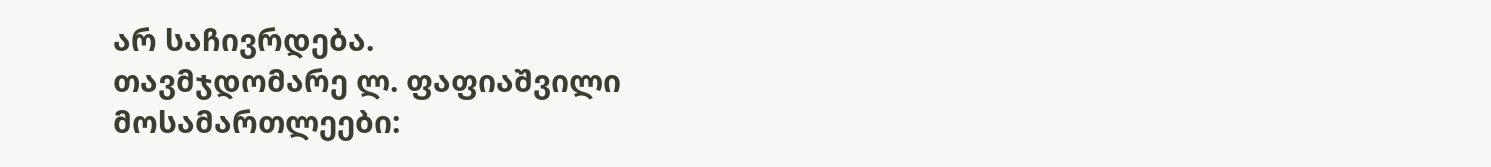არ საჩივრდება.
თავმჯდომარე ლ. ფაფიაშვილი
მოსამართლეები: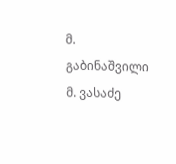მ. გაბინაშვილი
მ. ვასაძე